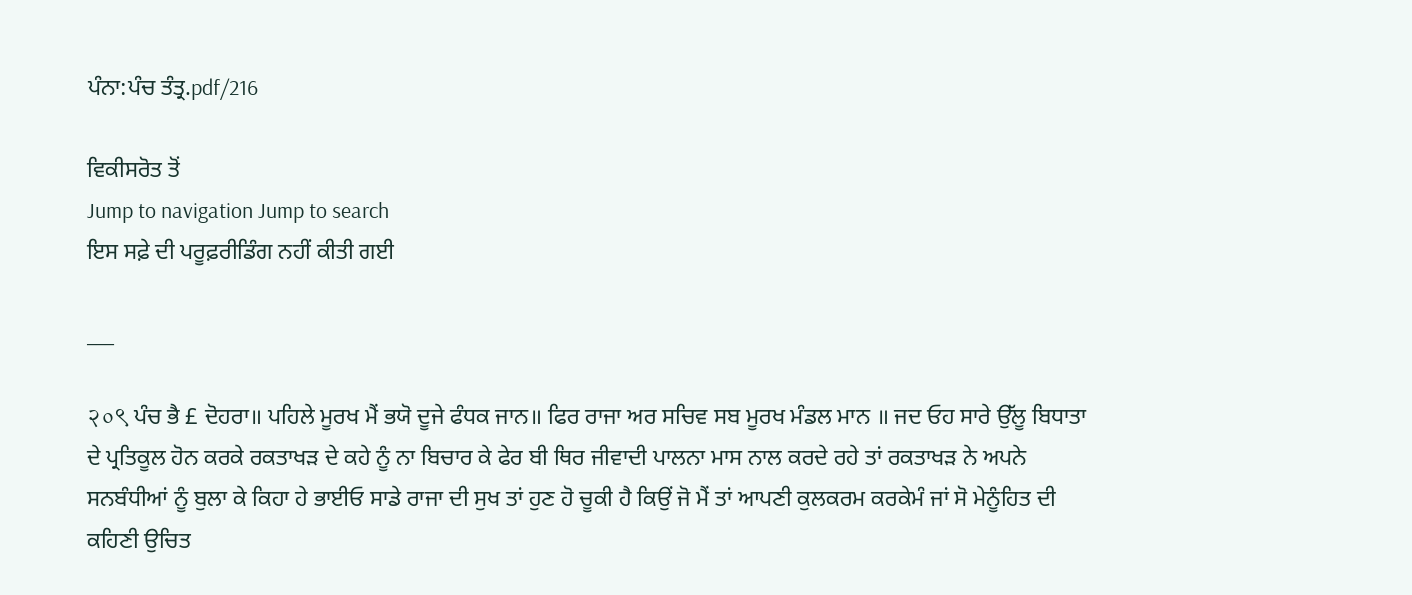ਪੰਨਾ:ਪੰਚ ਤੰਤ੍ਰ.pdf/216

ਵਿਕੀਸਰੋਤ ਤੋਂ
Jump to navigation Jump to search
ਇਸ ਸਫ਼ੇ ਦੀ ਪਰੂਫ਼ਰੀਡਿੰਗ ਨਹੀਂ ਕੀਤੀ ਗਈ

___

२०९ ਪੰਚ ਭੈ £ ਦੋਹਰਾ॥ ਪਹਿਲੇ ਮੂਰਖ ਮੈਂ ਭਯੋ ਦੂਜੇ ਫੰਧਕ ਜਾਨ॥ ਫਿਰ ਰਾਜਾ ਅਰ ਸਚਿਵ ਸਬ ਮੂਰਖ ਮੰਡਲ ਮਾਨ ॥ ਜਦ ਓਹ ਸਾਰੇ ਉੱਲੂ ਬਿਧਾਤਾ ਦੇ ਪ੍ਰਤਿਕੂਲ ਹੋਨ ਕਰਕੇ ਰਕਤਾਖੜ ਦੇ ਕਹੇ ਨੂੰ ਨਾ ਬਿਚਾਰ ਕੇ ਫੇਰ ਬੀ ਥਿਰ ਜੀਵਾਦੀ ਪਾਲਨਾ ਮਾਸ ਨਾਲ ਕਰਦੇ ਰਹੇ ਤਾਂ ਰਕਤਾਖੜ ਨੇ ਅਪਨੇ ਸਨਬੰਧੀਆਂ ਨੂੰ ਬੁਲਾ ਕੇ ਕਿਹਾ ਹੇ ਭਾਈਓ ਸਾਡੇ ਰਾਜਾ ਦੀ ਸੁਖ ਤਾਂ ਹੁਣ ਹੋ ਚੂਕੀ ਹੈ ਕਿਉਂ ਜੋ ਮੈਂ ਤਾਂ ਆਪਣੀ ਕੁਲਕਰਮ ਕਰਕੇਮੰ ਜਾਂ ਸੋ ਮੇਨੂੰਹਿਤ ਦੀ ਕਹਿਣੀ ਉਚਿਤ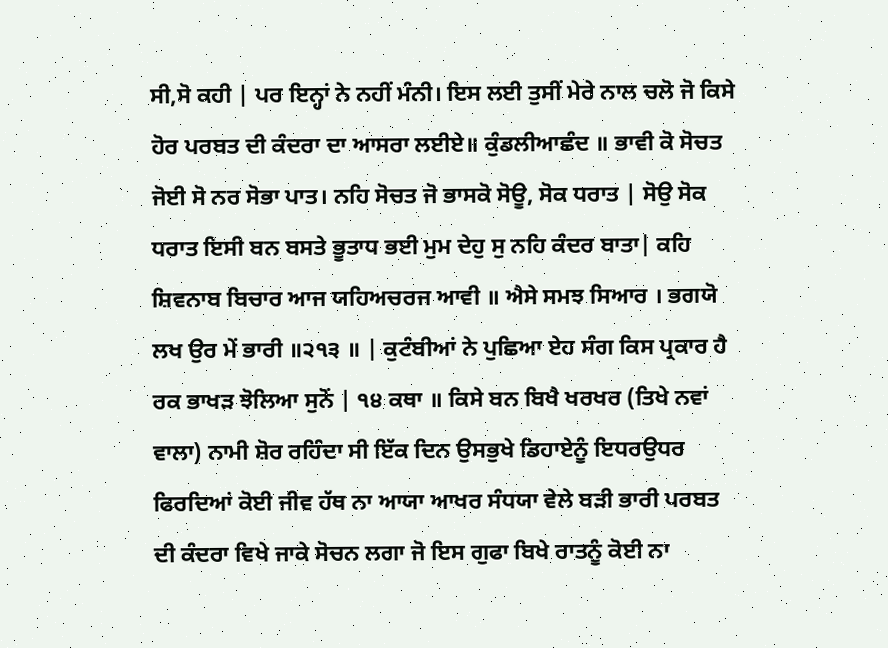ਸੀ,ਸੋ ਕਹੀ | ਪਰ ਇਨ੍ਹਾਂ ਨੇ ਨਹੀਂ ਮੰਨੀ। ਇਸ ਲਈ ਤੁਸੀਂ ਮੇਰੇ ਨਾਲ ਚਲੋ ਜੋ ਕਿਸੇ ਹੋਰ ਪਰਬਤ ਦੀ ਕੰਦਰਾ ਦਾ ਆਸਰਾ ਲਈਏ॥ ਕੁੰਡਲੀਆਛੰਦ ॥ ਭਾਵੀ ਕੋ ਸੋਚਤ ਜੋਈ ਸੋ ਨਰ ਸੋਭਾ ਪਾਤ। ਨਹਿ ਸੋਚਤ ਜੋ ਭਾਸਕੋ ਸੋਊ, ਸੋਕ ਧਰਾਤ | ਸੋਉ ਸੋਕ ਧਰਾਤ ਇਸੀ ਬਨ ਬਸਤੇ ਭੂਤਾਧ ਭਈ ਮੁਮ ਦੇਹੁ ਸੁ ਨਹਿ ਕੰਦਰ ਬਾਤਾ| ਕਹਿ ਸ਼ਿਵਨਾਬ ਬਿਚਾਰ ਆਜ ਯਹਿਅਚਰਜ ਆਵੀ ॥ ਐਸੇ ਸਮਝ ਸਿਆਰ । ਭਗਯੋ ਲਖ ਉਰ ਮੇਂ ਭਾਰੀ ॥੨੧੩ ॥ | ਕੁਟੰਬੀਆਂ ਨੇ ਪੁਛਿਆ ਏਹ ਸੰਗ ਕਿਸ ਪ੍ਰਕਾਰ ਹੈ ਰਕ ਭਾਖੜ ਝੋਲਿਆ ਸੁਨੋਂ | ੧੪ ਕਥਾ ॥ ਕਿਸੇ ਬਨ ਬਿਖੈ ਖਰਖਰ (ਤਿਖੇ ਨਵਾਂ ਵਾਲਾ) ਨਾਮੀ ਸ਼ੋਰ ਰਹਿੰਦਾ ਸੀ ਇੱਕ ਦਿਨ ਉਸਭੁਖੇ ਡਿਹਾਏਨੂੰ ਇਧਰਉਧਰ ਫਿਰਦਿਆਂ ਕੋਈ ਜੀਵ ਹੱਥ ਨਾ ਆਯਾ ਆਖਰ ਸੰਧਯਾ ਵੇਲੇ ਬੜੀ ਭਾਰੀ ਪਰਬਤ ਦੀ ਕੰਦਰਾ ਵਿਖੇ ਜਾਕੇ ਸੋਚਨ ਲਗਾ ਜੋ ਇਸ ਗੁਫਾ ਬਿਖੇ ਰਾਤਨੂੰ ਕੋਈ ਨਾ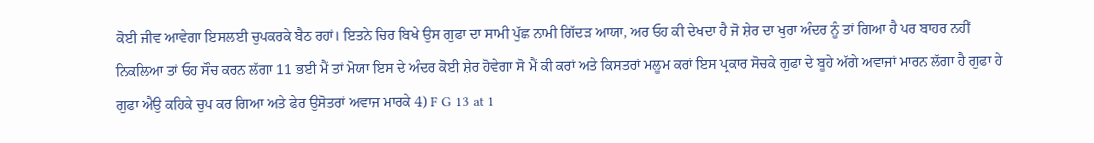ਕੋਈ ਜੀਵ ਆਵੇਗਾ ਇਸਲਈ ਚੁਪਕਰਕੇ ਬੈਠ ਰਹਾਂ। ਇਤਨੇ ਚਿਰ ਬਿਖੇ ਉਸ ਗੁਫਾ ਦਾ ਸਾਮੀ ਪੁੱਛ ਨਾਮੀ ਗਿੱਦੜ ਆਯਾ, ਅਰ ਓਹ ਕੀ ਦੇਖਦਾ ਹੈ ਜੋ ਸ਼ੇਰ ਦਾ ਖੁਰਾ ਅੰਦਰ ਨੂੰ ਤਾਂ ਗਿਆ ਹੈ ਪਰ ਬਾਹਰ ਨਹੀਂ ਨਿਕਲਿਆ ਤਾਂ ਓਹ ਸੌਚ ਕਰਨ ਲੱਗਾ 11 ਭਈ ਮੈਂ ਤਾਂ ਮੋਯਾ ਇਸ ਦੇ ਅੰਦਰ ਕੋਈ ਸ਼ੇਰ ਹੋਵੇਗਾ ਸੋ ਮੈਂ ਕੀ ਕਰਾਂ ਅਤੇ ਕਿਸਤਰਾਂ ਮਲੂਮ ਕਰਾਂ ਇਸ ਪ੍ਰਕਾਰ ਸੋਚਕੇ ਗੁਫਾ ਦੇ ਬੂਹੇ ਅੱਗੇ ਅਵਾਜਾਂ ਮਾਰਨ ਲੱਗਾ ਹੈ ਗੁਫਾ ਹੇ ਗੁਫਾ ਐਉ ਕਹਿਕੇ ਚੁਪ ਕਰ ਗਿਆ ਅਤੇ ਫੇਰ ਉਸੋਤਰਾਂ ਅਵਾਜ ਮਾਰਕੇ 4) F G 13 at 1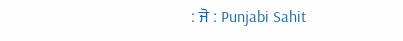: ਜੋ : Punjabi Sahit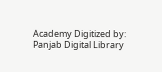Academy Digitized by: Panjab Digital Library